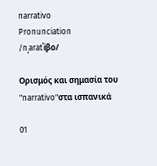narrativo
Pronunciation
/nˌaratˈiβo/

Ορισμός και σημασία του "narrativo"στα ισπανικά

01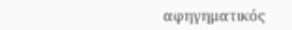αφηγηματικός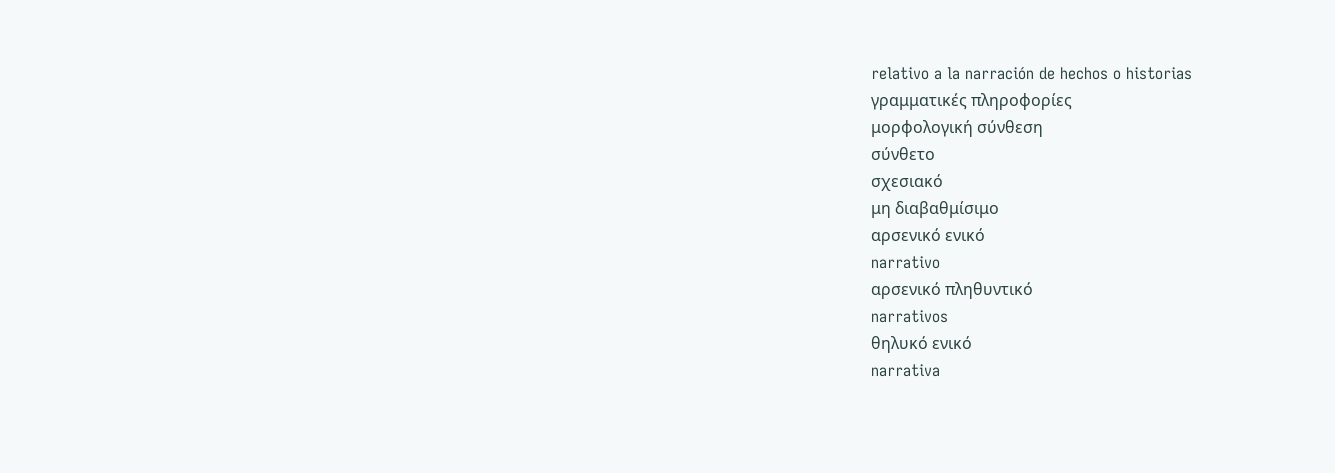relativo a la narración de hechos o historias
γραμματικές πληροφορίες
μορφολογική σύνθεση
σύνθετο
σχεσιακό
μη διαβαθμίσιμο
αρσενικό ενικό
narrativo
αρσενικό πληθυντικό
narrativos
θηλυκό ενικό
narrativa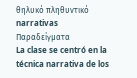θηλυκό πληθυντικό
narrativas
Παραδείγματα
La clase se centró en la técnica narrativa de los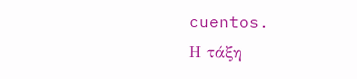cuentos.
Η τάξη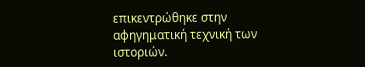επικεντρώθηκε στην αφηγηματική τεχνική των ιστοριών.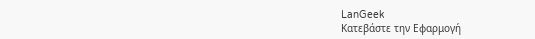LanGeek
Κατεβάστε την Εφαρμογή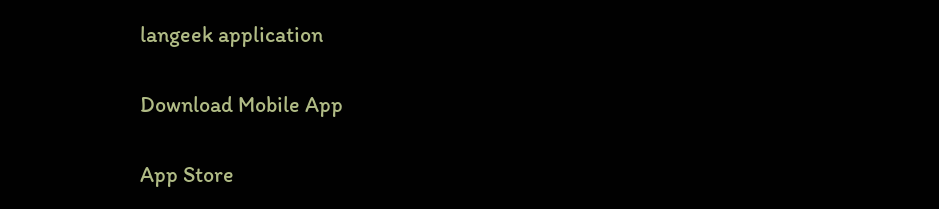langeek application

Download Mobile App

App Store